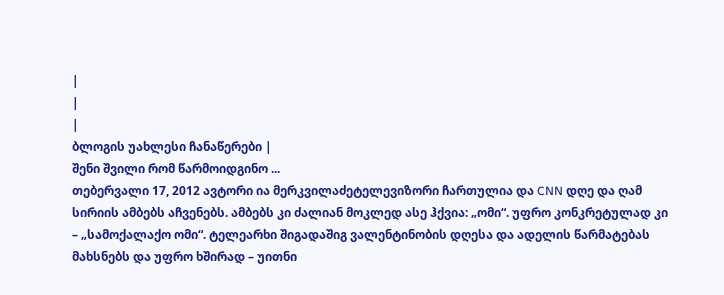|
|
|
ბლოგის უახლესი ჩანაწერები |
შენი შვილი რომ წარმოიდგინო ...
თებერვალი 17, 2012 ავტორი ია მერკვილაძეტელევიზორი ჩართულია და CNN დღე და ღამ სირიის ამბებს აჩვენებს. ამბებს კი ძალიან მოკლედ ასე ჰქვია: „ომი“. უფრო კონკრეტულად კი – „სამოქალაქო ომი“. ტელეარხი შიგადაშიგ ვალენტინობის დღესა და ადელის წარმატებას მახსნებს და უფრო ხშირად – უითნი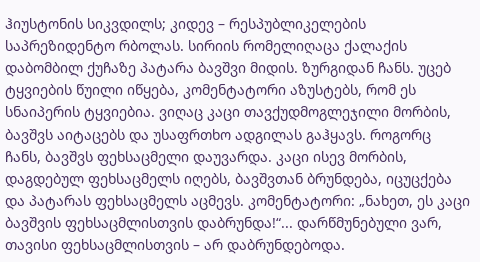ჰიუსტონის სიკვდილს; კიდევ – რესპუბლიკელების საპრეზიდენტო რბოლას. სირიის რომელიღაცა ქალაქის დაბომბილ ქუჩაზე პატარა ბავშვი მიდის. ზურგიდან ჩანს. უცებ ტყვიების წუილი იწყება, კომენტატორი აზუსტებს, რომ ეს სნაიპერის ტყვიებია. ვიღაც კაცი თავქუდმოგლეჯილი მორბის, ბავშვს აიტაცებს და უსაფრთხო ადგილას გაჰყავს. როგორც ჩანს, ბავშვს ფეხსაცმელი დაუვარდა. კაცი ისევ მორბის, დაგდებულ ფეხსაცმელს იღებს, ბავშვთან ბრუნდება, იცუცქება და პატარას ფეხსაცმელს აცმევს. კომენტატორი: „ნახეთ, ეს კაცი ბავშვის ფეხსაცმლისთვის დაბრუნდა!“... დარწმუნებული ვარ, თავისი ფეხსაცმლისთვის – არ დაბრუნდებოდა.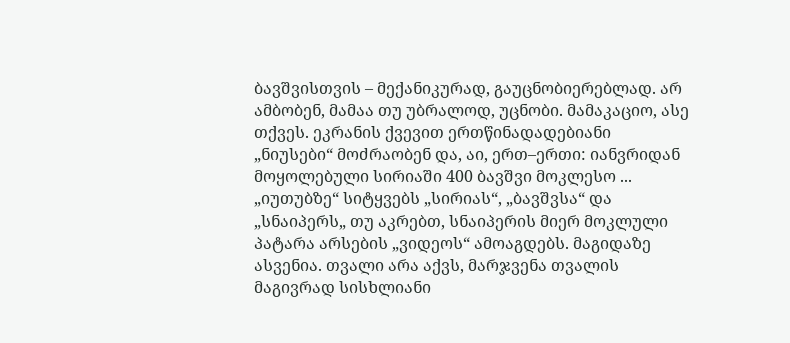ბავშვისთვის – მექანიკურად, გაუცნობიერებლად. არ ამბობენ, მამაა თუ უბრალოდ, უცნობი. მამაკაციო, ასე თქვეს. ეკრანის ქვევით ერთწინადადებიანი „ნიუსები“ მოძრაობენ და, აი, ერთ–ერთი: იანვრიდან მოყოლებული სირიაში 400 ბავშვი მოკლესო ... „იუთუბზე“ სიტყვებს „სირიას“, „ბავშვსა“ და „სნაიპერს„ თუ აკრებთ, სნაიპერის მიერ მოკლული პატარა არსების „ვიდეოს“ ამოაგდებს. მაგიდაზე ასვენია. თვალი არა აქვს, მარჯვენა თვალის მაგივრად სისხლიანი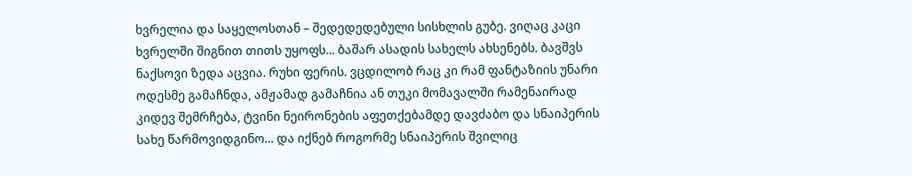ხვრელია და საყელოსთან – შედედედებული სისხლის გუბე. ვიღაც კაცი ხვრელში შიგნით თითს უყოფს... ბაშარ ასადის სახელს ახსენებს. ბავშვს ნაქსოვი ზედა აცვია. რუხი ფერის. ვცდილობ რაც კი რამ ფანტაზიის უნარი ოდესმე გამაჩნდა, ამჟამად გამაჩნია ან თუკი მომავალში რამენაირად კიდევ შემრჩება, ტვინი ნეირონების აფეთქებამდე დავძაბო და სნაიპერის სახე წარმოვიდგინო... და იქნებ როგორმე სნაიპერის შვილიც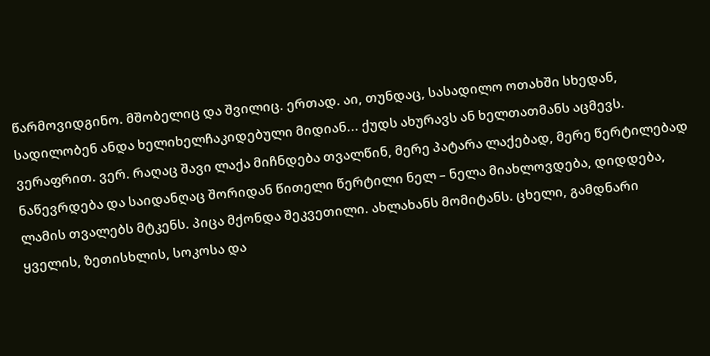წარმოვიდგინო. მშობელიც და შვილიც. ერთად. აი, თუნდაც, სასადილო ოთახში სხედან, სადილობენ ანდა ხელიხელჩაკიდებული მიდიან... ქუდს ახურავს ან ხელთათმანს აცმევს. ვერაფრით. ვერ. რაღაც შავი ლაქა მიჩნდება თვალწინ, მერე პატარა ლაქებად, მერე წერტილებად ნაწევრდება და საიდანღაც შორიდან წითელი წერტილი ნელ – ნელა მიახლოვდება, დიდდება, ლამის თვალებს მტკენს. პიცა მქონდა შეკვეთილი. ახლახანს მომიტანს. ცხელი, გამდნარი ყველის, ზეთისხლის, სოკოსა და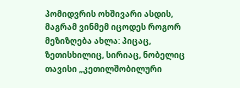პომიდვრის ოხშივარი ასდის, მაგრამ ვინმემ იცოდეს როგორ მეზიზღება ახლა: პიცაც, ზეთისხილიც, სირიაც, ნობელიც თავისი „კეთილშობილური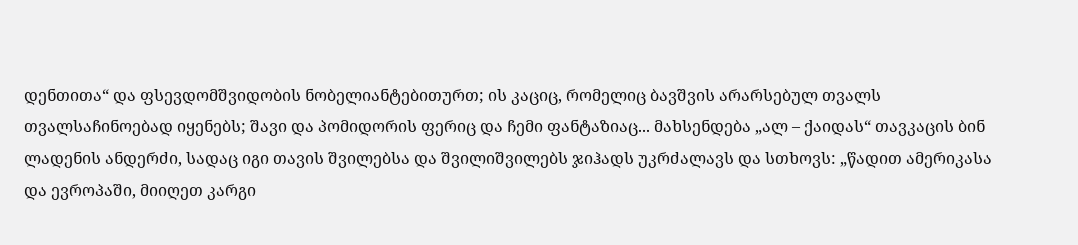დენთითა“ და ფსევდომშვიდობის ნობელიანტებითურთ; ის კაციც, რომელიც ბავშვის არარსებულ თვალს თვალსაჩინოებად იყენებს; შავი და პომიდორის ფერიც და ჩემი ფანტაზიაც... მახსენდება „ალ – ქაიდას“ თავკაცის ბინ ლადენის ანდერძი, სადაც იგი თავის შვილებსა და შვილიშვილებს ჯიჰადს უკრძალავს და სთხოვს: „წადით ამერიკასა და ევროპაში, მიიღეთ კარგი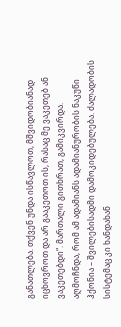განათლება. თქვენ უნდა ისწავლოთ, მშვიდობიანად იცხოვროთ და არ გააკეთოთ ის, რასაც მე ვაკეთებ ან ვაკეთებდი“. მართალი გითხრათ, გამიკვირდა. აღმოჩნდა, რომ ამ ადამიანს ადამიანურობის ნაკუწი ჰქონია – შვილებისადმი დამოკიდებულება. ძალადობის სისტემაც კი ხანდახან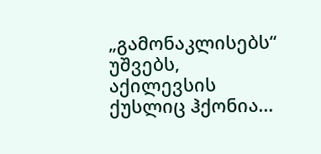„გამონაკლისებს“ უშვებს, აქილევსის ქუსლიც ჰქონია...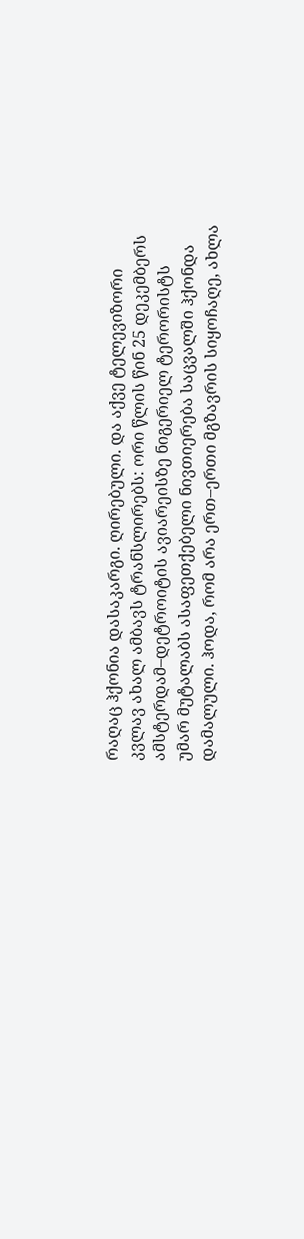რაღაც ჰქონია დასაკარგი. ღირებული. და აქვე ტელევიზორი კვლავ ახალ ამბავს ტრანსლირებს: ორი წლის წინ 25 დეკემბერს ამსტერდამ–დეტროიტის ავიარეისზე ნიგერიელ ტერორისტს უმარ მუტალაბს ასაფეთქებელი ნივთიერება საცვალში ჰქონდა დამალული. ჰოდა, რომ არა ერთ–ერთი მგზავრის სიყოჩაღე, ახლა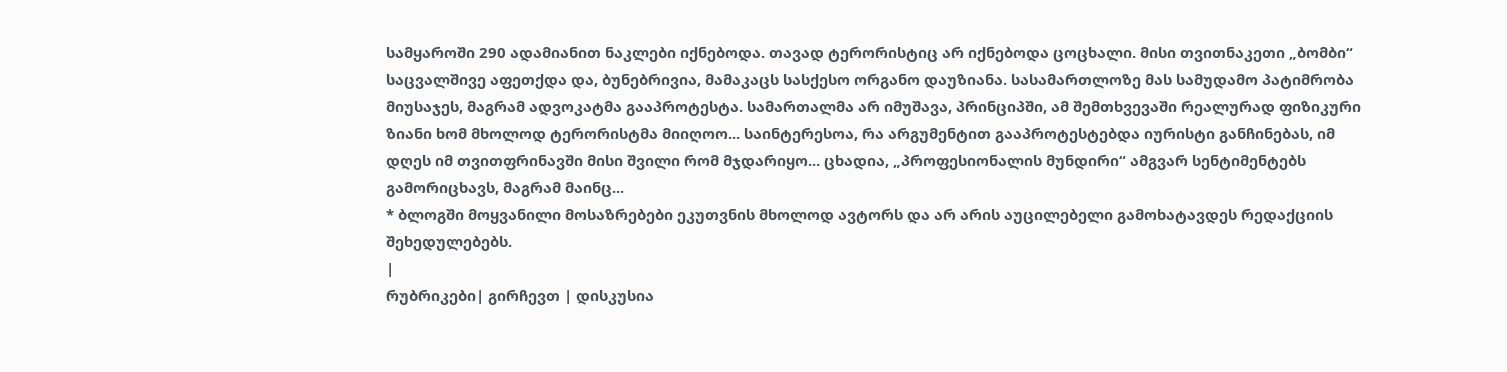სამყაროში 290 ადამიანით ნაკლები იქნებოდა. თავად ტერორისტიც არ იქნებოდა ცოცხალი. მისი თვითნაკეთი „ბომბი“ საცვალშივე აფეთქდა და, ბუნებრივია, მამაკაცს სასქესო ორგანო დაუზიანა. სასამართლოზე მას სამუდამო პატიმრობა მიუსაჯეს, მაგრამ ადვოკატმა გააპროტესტა. სამართალმა არ იმუშავა, პრინციპში, ამ შემთხვევაში რეალურად ფიზიკური ზიანი ხომ მხოლოდ ტერორისტმა მიიღოო... საინტერესოა, რა არგუმენტით გააპროტესტებდა იურისტი განჩინებას, იმ დღეს იმ თვითფრინავში მისი შვილი რომ მჯდარიყო... ცხადია, „პროფესიონალის მუნდირი“ ამგვარ სენტიმენტებს გამორიცხავს, მაგრამ მაინც...
* ბლოგში მოყვანილი მოსაზრებები ეკუთვნის მხოლოდ ავტორს და არ არის აუცილებელი გამოხატავდეს რედაქციის შეხედულებებს.
|
რუბრიკები| გირჩევთ | დისკუსია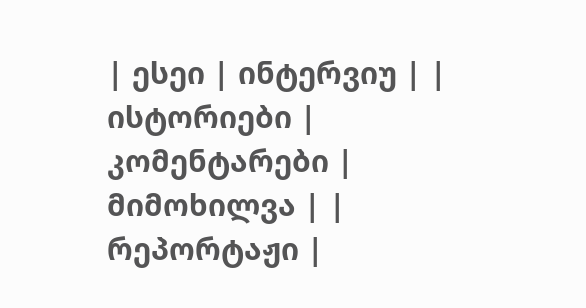| ესეი | ინტერვიუ | | ისტორიები | კომენტარები | მიმოხილვა | | რეპორტაჟი |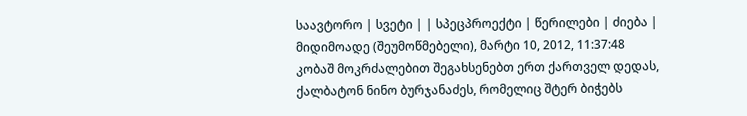საავტორო | სვეტი | | სპეცპროექტი | წერილები | ძიება |
მიდიმოადე (შეუმოწმებელი), მარტი 10, 2012, 11:37:48
კობაშ მოკრძალებით შეგახსენებთ ერთ ქართველ დედას, ქალბატონ ნინო ბურჯანაძეს, რომელიც შტერ ბიჭებს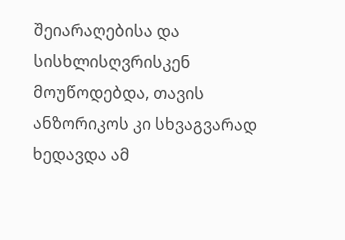შეიარაღებისა და სისხლისღვრისკენ მოუწოდებდა, თავის ანზორიკოს კი სხვაგვარად ხედავდა ამ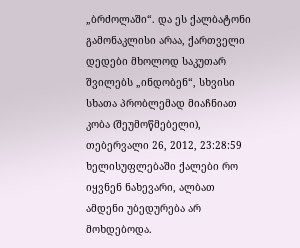„ბრძოლაში“. და ეს ქალბატონი გამონაკლისი არაა, ქართველი დედები მხოლოდ საკუთარ შვილებს „ინდობენ“, სხვისი სხათა პრობლემად მიაჩნიათ
კობა (შეუმოწმებელი), თებერვალი 26, 2012, 23:28:59
ხელისუფლებაში ქალები რო იყვნენ ნახევარი, ალბათ ამდენი უბედურება არ მოხდებოდა.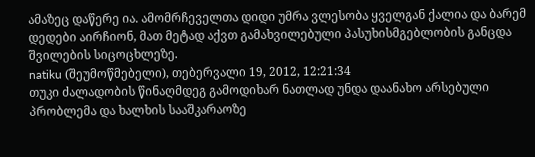ამაზეც დაწერე ია. ამომრჩეველთა დიდი უმრა ვლესობა ყველგან ქალია და ბარემ დედები აირჩიონ, მათ მეტად აქვთ გამახვილებული პასუხისმგებლობის განცდა შვილების სიცოცხლეზე.
natiku (შეუმოწმებელი), თებერვალი 19, 2012, 12:21:34
თუკი ძალადობის წინაღმდეგ გამოდიხარ ნათლად უნდა დაანახო არსებული პრობლემა და ხალხის სააშკარაოზე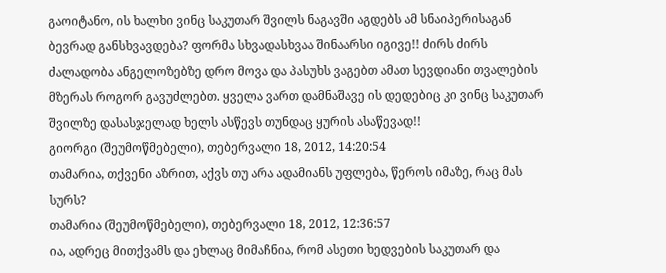გაოიტანო, ის ხალხი ვინც საკუთარ შვილს ნაგავში აგდებს ამ სნაიპერისაგან ბევრად განსხვავდება? ფორმა სხვადასხვაა შინაარსი იგივე!! ძირს ძირს ძალადობა ანგელოზებზე დრო მოვა და პასუხს ვაგებთ ამათ სევდიანი თვალების მზერას როგორ გავუძლებთ. ყველა ვართ დამნაშავე ის დედებიც კი ვინც საკუთარ შვილზე დასასჯელად ხელს ასწევს თუნდაც ყურის ასაწევად!!
გიორგი (შეუმოწმებელი), თებერვალი 18, 2012, 14:20:54
თამარია, თქვენი აზრით, აქვს თუ არა ადამიანს უფლება, წეროს იმაზე, რაც მას სურს?
თამარია (შეუმოწმებელი), თებერვალი 18, 2012, 12:36:57
ია, ადრეც მითქვამს და ეხლაც მიმაჩნია, რომ ასეთი ხედვების საკუთარ და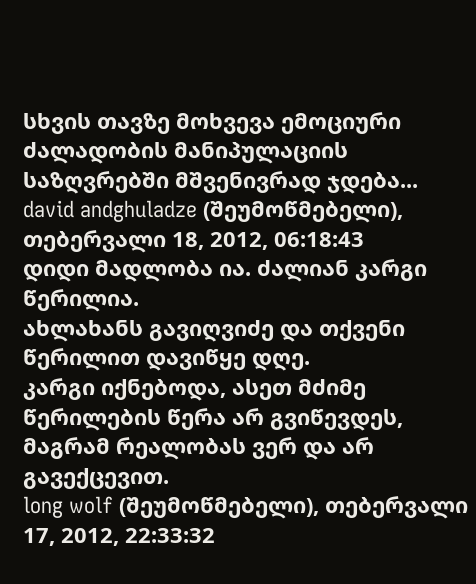სხვის თავზე მოხვევა ემოციური ძალადობის მანიპულაციის საზღვრებში მშვენივრად ჯდება...
david andghuladze (შეუმოწმებელი), თებერვალი 18, 2012, 06:18:43
დიდი მადლობა ია. ძალიან კარგი წერილია.
ახლახანს გავიღვიძე და თქვენი წერილით დავიწყე დღე.
კარგი იქნებოდა, ასეთ მძიმე წერილების წერა არ გვიწევდეს, მაგრამ რეალობას ვერ და არ გავექცევით.
long wolf (შეუმოწმებელი), თებერვალი 17, 2012, 22:33:32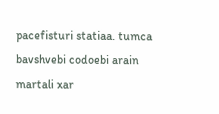pacefisturi statiaa. tumca bavshvebi codoebi arain martali xar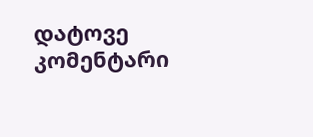დატოვე კომენტარი